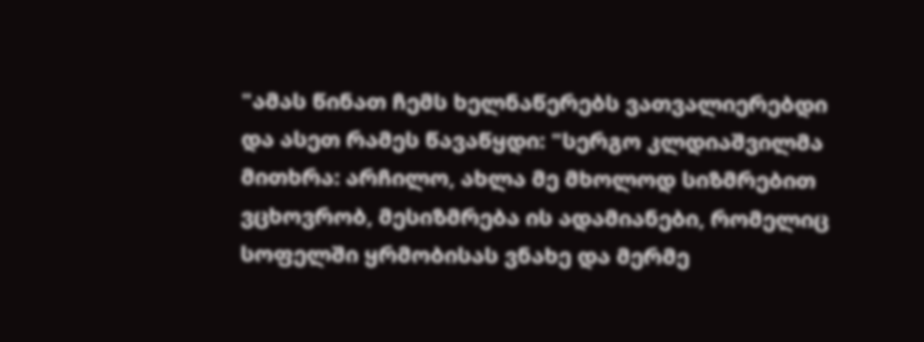"ამას წინათ ჩემს ხელნაწერებს ვათვალიერებდი და ასეთ რამეს წავაწყდი: "სერგო კლდიაშვილმა მითხრა: არჩილო, ახლა მე მხოლოდ სიზმრებით ვცხოვრობ, მესიზმრება ის ადამიანები, რომელიც სოფელში ყრმობისას ვნახე და მერმე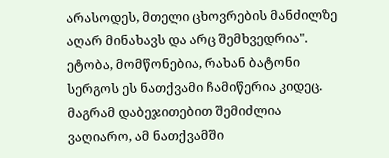არასოდეს, მთელი ცხოვრების მანძილზე აღარ მინახავს და არც შემხვედრია". ეტობა, მომწონებია, რახან ბატონი სერგოს ეს ნათქვამი ჩამიწერია კიდეც. მაგრამ დაბეჯითებით შემიძლია ვაღიარო, ამ ნათქვამში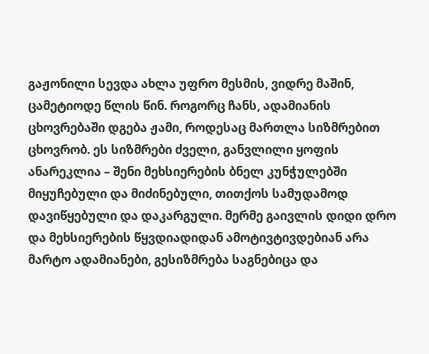გაჟონილი სევდა ახლა უფრო მესმის, ვიდრე მაშინ, ცამეტიოდე წლის წინ. როგორც ჩანს, ადამიანის ცხოვრებაში დგება ჟამი, როდესაც მართლა სიზმრებით ცხოვრობ. ეს სიზმრები ძველი, განვლილი ყოფის ანარეკლია – შენი მეხსიერების ბნელ კუნჭულებში მიყუჩებული და მიძინებული, თითქოს სამუდამოდ დავიწყებული და დაკარგული. მერმე გაივლის დიდი დრო და მეხსიერების წყვდიადიდან ამოტივტივდებიან არა მარტო ადამიანები, გესიზმრება საგნებიცა და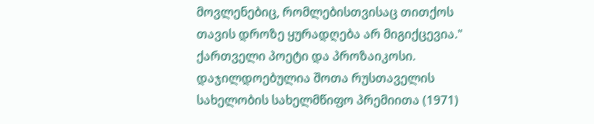მოვლენებიც, რომლებისთვისაც თითქოს თავის დროზე ყურადღება არ მიგიქცევია."
ქართველი პოეტი და პროზაიკოსი. დაჯილდოებულია შოთა რუსთაველის სახელობის სახელმწიფო პრემიითა (1971)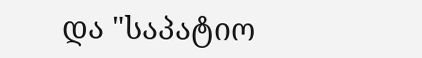და "საპატიო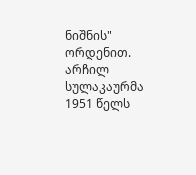ნიშნის" ორდენით. არჩილ სულაკაურმა 1951 წელს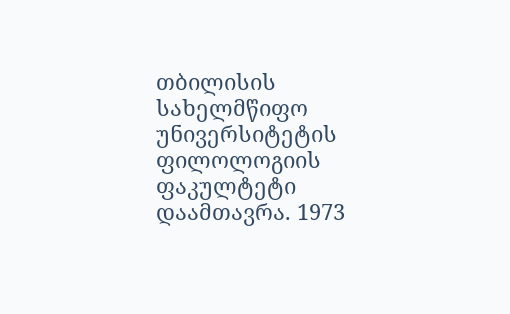თბილისის სახელმწიფო უნივერსიტეტის ფილოლოგიის ფაკულტეტი დაამთავრა. 1973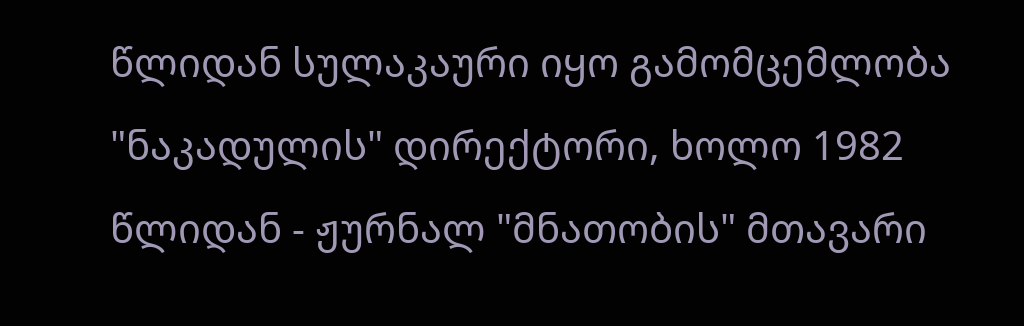წლიდან სულაკაური იყო გამომცემლობა "ნაკადულის" დირექტორი, ხოლო 1982 წლიდან - ჟურნალ "მნათობის" მთავარი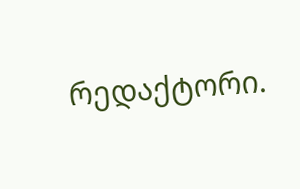რედაქტორი.